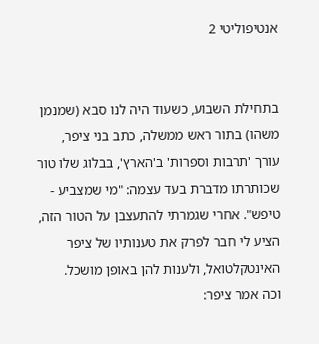אנטיפוליטי 2


בתחילת השבוע, כשעוד היה לנו סבא (שמנמן משהו) בתור ראש ממשלה, כתב בני ציפר, עורך 'תרבות וספרות' ב'הארץ', בבלוג שלו טור שכותרתו מדברת בעד עצמה: "מי שמצביע - טיפש". אחרי שגמרתי להתעצבן על הטור הזה, הציע לי חבר לפרק את טענותיו של ציפר האינטקלטואל, ולענות להן באופן מושכל.
וכה אמר ציפר: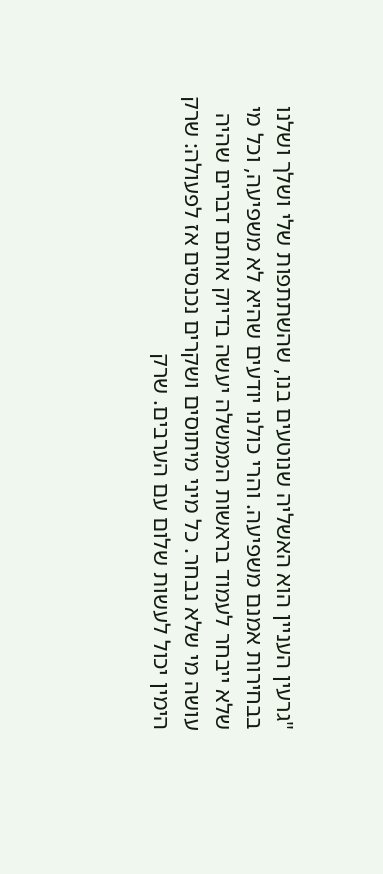"גרעין העניין הוא האשליה שנוטעים בנו, שהשתתפות שלי ושלך ושלנו בבחירות אמנם משפיעה. והרי כולנו יודעים שהיא לא משפיעה, וכל מי שלא ייבחר לעמוד בראשות הממשלה יעשה בדיוק אותם דברים שהיה עושה מי שלא נבחר. כל מיני מיתוסים ושקרים נכנסים אז לפעולה: שרק הימין יכול לעשות שלום עם הערבים. שרק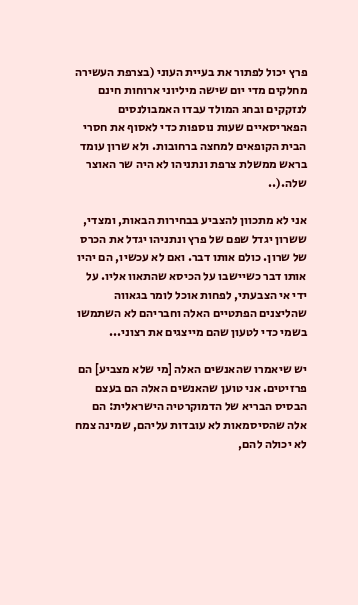פרץ יכול לפתור את בעיית העוני (בצרפת העשירה מחלקים מדי יום שישה מיליוני ארוחות חינם לנזקקים ובחג המולד עבדו האמבולנסים הפאריסאיים שעות נוספות כדי לאסוף את חסרי הבית הקופאים למחצה ברחובות. ולא שרון עומד בראש ממשלת צרפת ונתניהו לא היה שר האוצר שלה.(..

אני לא מתכוון להצביע בבחירות הבאות, ומצדי, ששרון יגדל שפם של פרץ ונתניהו יגדל את הכרס של שרון. כולם אותו דבר. ואם לא עכשיו, הם יהיו אותו דבר כשיישבו על הכיסא שהתאוו אליו. על ידי אי הצבעתי, לפחות אוכל לומר בגאווה שהליצנים הפתטיים האלה וחבריהם לא השתמשו בשמי כדי לטעון שהם מייצגים את רצוני...

יש שיאמרו שהאנשים האלה [מי שלא מצביע] הם פרזיטים. אני טוען שהאנשים האלה הם בעצם הבסיס הבריא של הדמוקרטיה הישראלית: הם אלה שהסיסמאות לא עובדות עליהם, שמינה צמח לא יכולה להם,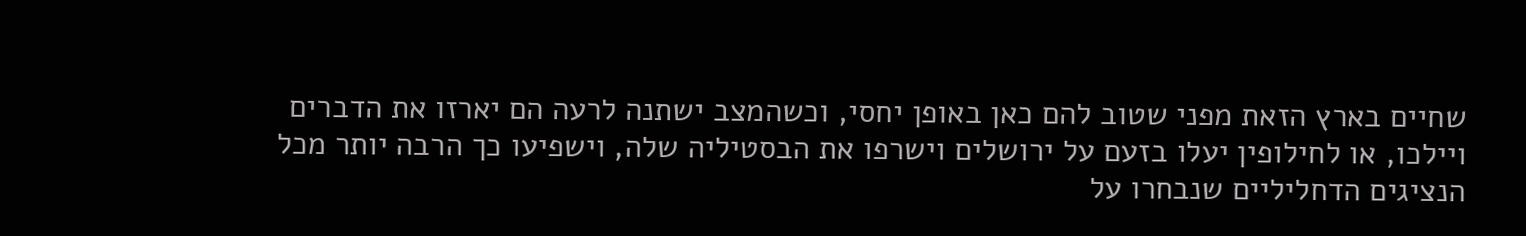שחיים בארץ הזאת מפני שטוב להם כאן באופן יחסי, וכשהמצב ישתנה לרעה הם יארזו את הדברים ויילכו, או לחילופין יעלו בזעם על ירושלים וישרפו את הבסטיליה שלה, וישפיעו כך הרבה יותר מכל הנציגים הדחליליים שנבחרו על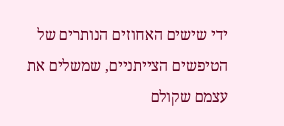ידי שישים האחוזים הנותרים של הטיפשים הצייתניים, שמשלים את עצמם שקולם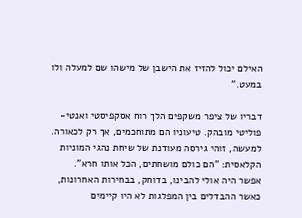האילם יכול להזיז את הישבן של מישהו שם למעלה ולו במעט."

דבריו של ציפר משקפים הלך רוח אסקפיסטי ואנטי-פוליטי מובהק. טיעוניו הם מתוחכמים, אך רק לכאורה. למעשה, זוהי גירסה מעודנת של שיחת נהגי המוניות הקלאסית: "הם כולם מושחתים, הכל אותו חרא". אפשר היה אולי להבינו, בדוחק, בבחירות האחרונות, כאשר ההבדלים בין המפלגות לא היו קיימים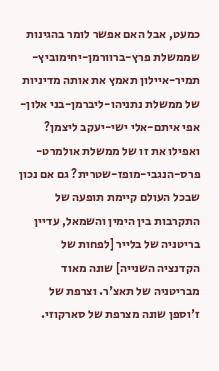כמעט, אבל האם אפשר לומר בהגינות שממשלת פרץ-ברוורמן-יחימוביץ-תמיר-איילון תאמץ את אותה מדיניות של ממשלת נתניהו-ליברמן-בני אלון-אפי איתם-אלי ישי-יעקב ליצמן? ואפילו את זו של ממשלת אולמרט-פרס-הנגבי-מופז-שטרית? גם אם נכון שבכל העולם קיימת תופעה של התקרבות בין הימין והשמאל, עדיין בריטניה של בלייר [לפחות של הקדנציה השנייה] שונה מאוד מבריטניה של תאצ'ר. וצרפת של ז'וספן שונה מצרפת של סארקוזי.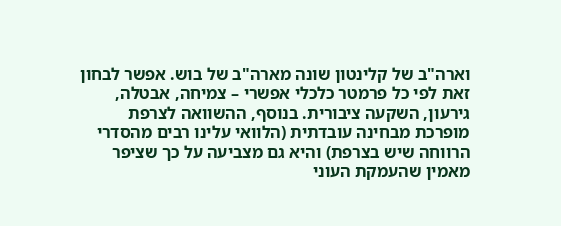וארה"ב של קלינטון שונה מארה"ב של בוש. אפשר לבחון זאת לפי כל פרמטר כלכלי אפשרי – צמיחה, אבטלה, גירעון, השקעה ציבורית. בנוסף, ההשוואה לצרפת מופרכת מבחינה עובדתית (הלוואי עלינו רבים מהסדרי הרווחה שיש בצרפת) והיא גם מצביעה על כך שציפר מאמין שהעמקת העוני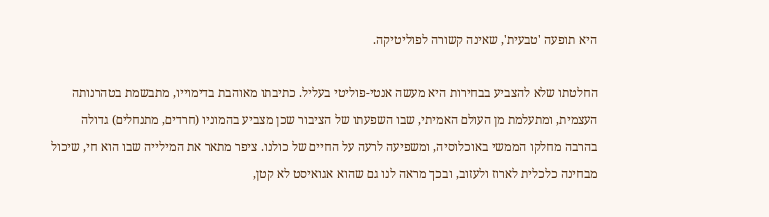היא תופעה 'טבעית', שאינה קשורה לפוליטיקה.

החלטתו שלא להצביע בבחירות היא מעשה אנטי-פוליטי בעליל. כתיבתו מאוהבת בדימוייו, מתבשמת בטהרנותה העצמית, ומתעלמת מן העולם האמיתי, שבו השפעתו של הציבור שכן מצביע בהמוניו (חרדים, מתנחלים) גדולה בהרבה מחלקו הממשי באוכלוסיה, ומשפיעה לרעה על החיים של כולנו. ציפר מתאר את המילייה שבו הוא חי, שיכול מבחינה כלכלית לארוז ולעזוב, ובכך מראה לנו גם שהוא אגואיסט לא קטן,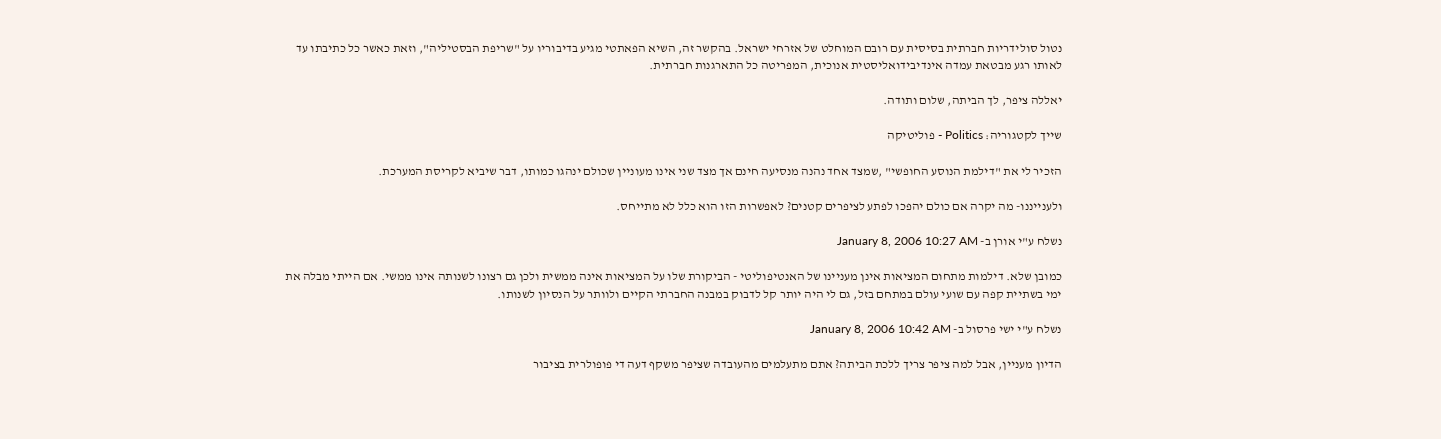נטול סולידריות חברתית בסיסית עם רובם המוחלט של אזרחי ישראל. בהקשר זה, השיא הפאתטי מגיע בדיבוריו על "שריפת הבסטיליה", וזאת כאשר כל כתיבתו עד לאותו רגע מבטאת עמדה אינדיבידואליסטית אנוכית, המפריטה כל התארגנות חברתית.

יאללה ציפר, לך הביתה, שלום ותודה.

שייך לקטגוריה: Politics - פוליטיקה

הזכיר לי את "דילמת הנוסע החופשי" ,שמצד אחד נהנה מנסיעה חינם אך מצד שני אינו מעוניין שכולם ינהגו כמותו, דבר שיביא לקריסת המערכת.

ולענייננו- מה יקרה אם כולם יהפכו לפתע לציפרים קטנים? לאפשרות הזו הוא כלל לא מתייחס.

נשלח ע"י אורן ב- January 8, 2006 10:27 AM

כמובן שלא. דילמות מתחום המציאות אינן מעניינו של האנטיפוליטי - הביקורת שלו על המציאות אינה ממשית ולכן גם רצונו לשנותה אינו ממשי. אם הייתי מבלה את ימי בשתיית קפה עם שועי עולם במתחם בזל, גם לי היה יותר קל לדבוק במבנה החברתי הקיים ולוותר על הנסיון לשנותו.

נשלח ע"י ישי פרסול ב- January 8, 2006 10:42 AM

הדיון מעניין, אבל למה ציפר צריך ללכת הביתה? אתם מתעלמים מהעובדה שציפר משקף דעה די פופולרית בציבור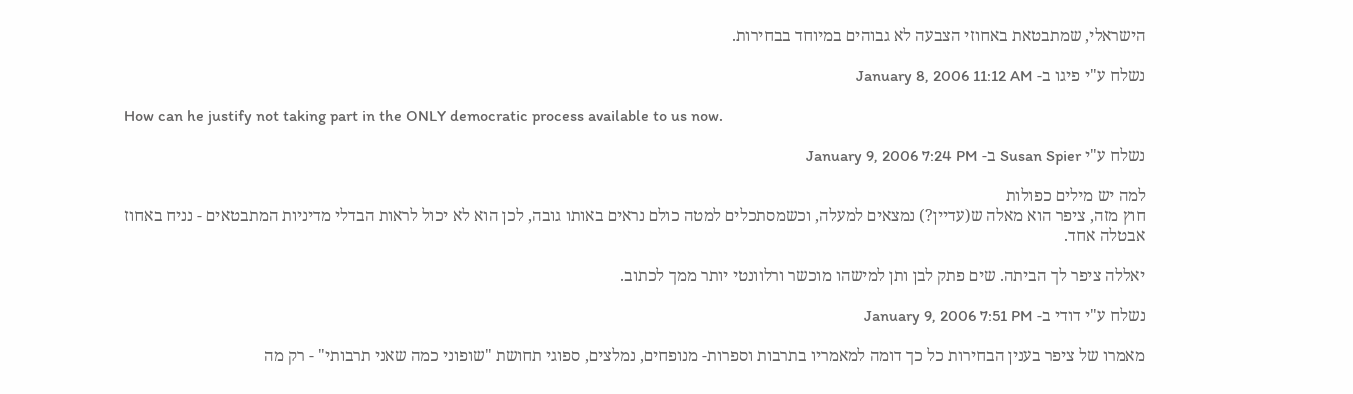הישראלי, שמתבטאת באחוזי הצבעה לא גבוהים במיוחד בבחירות.

נשלח ע"י פיגו ב- January 8, 2006 11:12 AM

How can he justify not taking part in the ONLY democratic process available to us now.

נשלח ע"י Susan Spier ב- January 9, 2006 7:24 PM

למה יש מילים כפולות
חוץ מזה, ציפר הוא מאלה ש(עדיין?) נמצאים למעלה, וכשמסתכלים למטה כולם נראים באותו גובה, לכן הוא לא יכול לראות הבדלי מדיניות המתבטאים - נניח באחוז אבטלה אחד.

יאללה ציפר לך הביתה. שים פתק לבן ותן למישהו מוכשר ורלוונטי יותר ממך לכתוב.

נשלח ע"י דודי ב- January 9, 2006 7:51 PM

מאמרו של ציפר בענין הבחירות כל כך דומה למאמריו בתרבות וספרות- מנופחים, נמלצים, ספוגי תחושת "שופוני כמה שאני תרבותי" - רק מה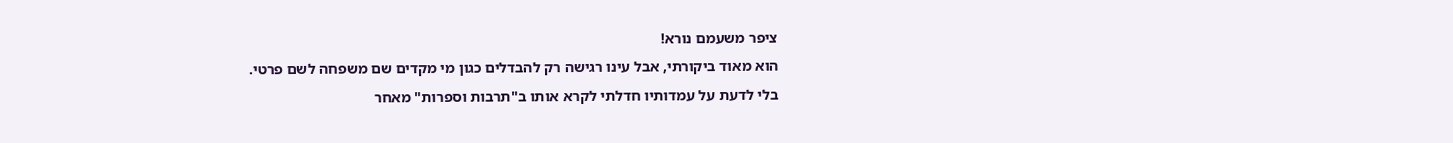ציפר משעמם נורא!
הוא מאוד ביקורתי, אבל עינו רגישה רק להבדלים כגון מי מקדים שם משפחה לשם פרטי.
בלי לדעת על עמדותיו חדלתי לקרא אותו ב"תרבות וספרות" מאחר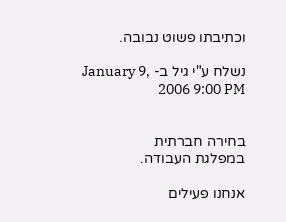וכתיבתו פשוט נבובה.

נשלח ע"י גיל ב- January 9, 2006 9:00 PM


בחירה חברתית
במפלגת העבודה.

אנחנו פעילים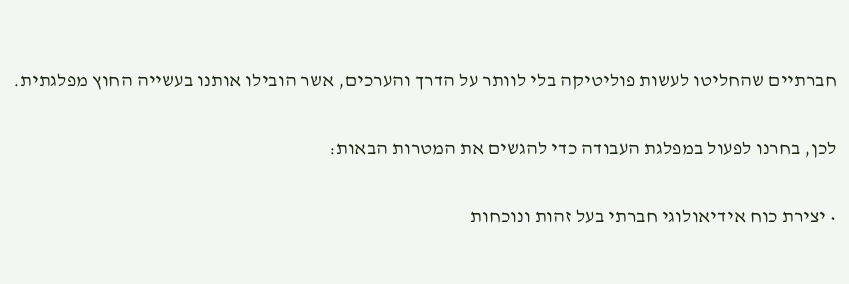חברתיים שהחליטו לעשות פוליטיקה בלי לוותר על הדרך והערכים, אשר הובילו אותנו בעשייה החוץ מפלגתית.

לכן, בחרנו לפעול במפלגת העבודה כדי להגשים את המטרות הבאות:

• יצירת כוח אידיאולוגי חברתי בעל זהות ונוכחות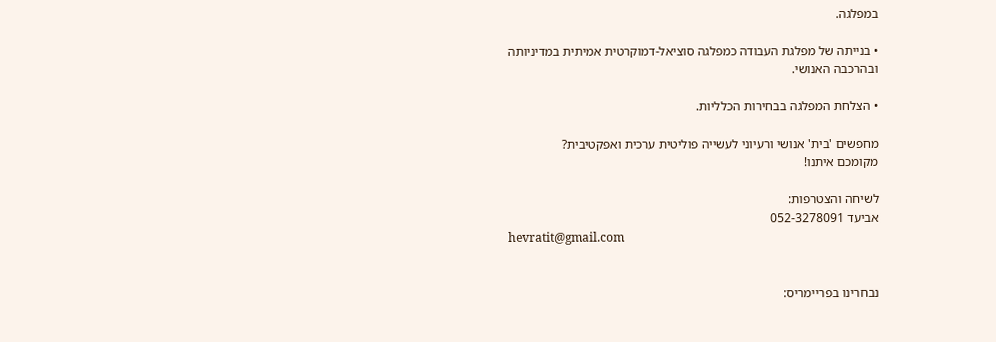במפלגה.

• בנייתה של מפלגת העבודה כמפלגה סוציאל-דמוקרטית אמיתית במדיניותה ובהרכבה האנושי.

• הצלחת המפלגה בבחירות הכלליות.

מחפשים 'בית' אנושי ורעיוני לעשייה פוליטית ערכית ואפקטיבית?
מקומכם איתנו!

לשיחה והצטרפות:
אביעד 052-3278091
hevratit@gmail.com


נבחרינו בפריימריס: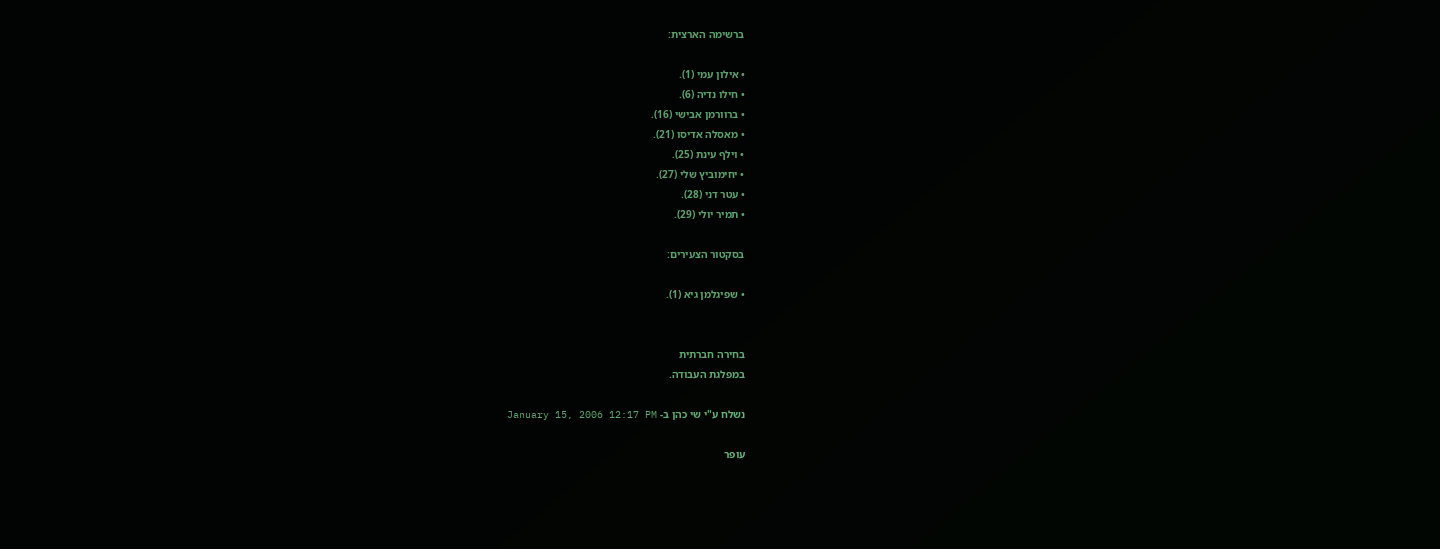ברשימה הארצית:

• אילון עמי (1).
• חילו נדיה (6).
• ברוורמן אבישי (16).
• מאסלה אדיסו (21).
• וילף עינת (25).
• יחימוביץ שלי (27).
• עטר דני (28).
• תמיר יולי (29).

בסקטור הצעירים:

• שפיגלמן גיא (1).


בחירה חברתית
במפלגת העבודה.

נשלח ע"י שי כהן ב- January 15, 2006 12:17 PM

עופר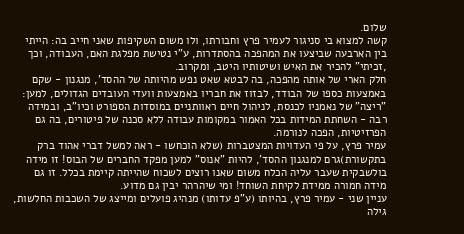שלום.
קשה למצוא בי סניגור לעמיר פרץ וחבורתו, ולו משום השקיפות שאני חייב בה: הייתי בין הארבעה שביצעו את המהפכה בהסתדרות, ע"י נטישת מפלגת האם, העבודה, וכך ,זכיתי" להכיר את האיש ושיטותיו היטב, ומקרוב.
חלק הארי של אותה מהפכה, בה לבטא שאט נפש מהיותה של ההסד', מנגנון - שקם באמצעות כספו של הבודד, לבזוז את חבריו באמצעות וועדי העובדים הגדולים, למען: "ריצה" של נאמניו לכנסת, לניהול חיים ראוותניים במוסדות הספורט וכיו"ב, ובמידה רבה - השחתת המידות בכל האמור במקומות עבודה ללא סכנה של פיטורים, בה גם הפרזיטיות, הפכה לנורמה.
עמיר פרץ, על פי העדויות המצטברות (שלא הוכחשו - ראה למשל דברי אהוד ברק בתקשורת)גרם למנגנון ההסד', להיות "אנוס" למען מפקד החברים של הבוס! זו מידה בולשבקית שעבר עליה הכלח משום שאנו רוצים לשכוח שהייתה קיימת בכלל. זו גם מידה חמורה ממידת לקיחת השוחד! ומי שיהרהר יבין גם מדוע.
עניין שני - עמיר פרץ, בהיותו (ע"פ עדותו) מנהיג פועלים ומייצג של השכבות החלשות, גילה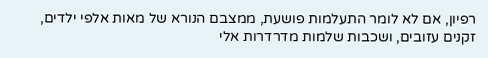רפיון, אם לא לומר התעלמות פושעת, ממצבם הנורא של מאות אלפי ילדים, זקנים עזובים, ושכבות שלמות מדרדרות אלי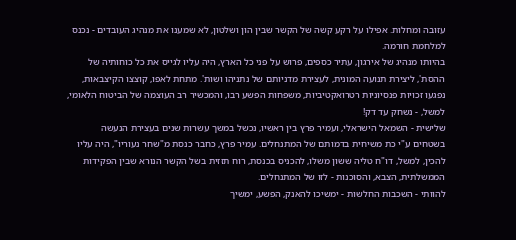עזובה ומחלות. אפילו על רקע קשה של הקשר שבין הון ושלטון, לא שמענו את מנהיג העובדים - נכנס למלחמת חורמה.
בהיותו מנהיג של אירגון, עתיר כספים, פרוש על פני כל הארץ, היה עליו לגייס את כל כוחותיה של ההסת', ליצירת תנועה המונית, לעצירת מדניותם של נתניהו ושות'. מתחת לאפו, קוצצו הקיצבאות, נפגעו זכויות פנסיוניות רטרואקטיביות, משפחות הפשע רבו, והמכשיר רב העוצמה של הביטוח הלאומי, למשל, - נשחק עד דק!
שלישית - השמאל הישראלי, ועמיר פרץ בין ראשיו, נכשל במשך עשרות שנים בעצירת הנעשה בשטחים ע"י כת משיחית בדמותם של המתנחלים. עמיר פרץ, כחבר כנסת מ"שחר נעוריו", היה עליו להכין, למשל, דו"ח טליה ששון משלו, להכניס בכנסת, רוח תזזית בשל הקשר הנורא שבין הפקידות הממשלתית, הצבא, והסוכנות - לזו של המתנחלים.
להוותי - השכבות החלשות - ימשיכו להאנק, הפשע, ימשיך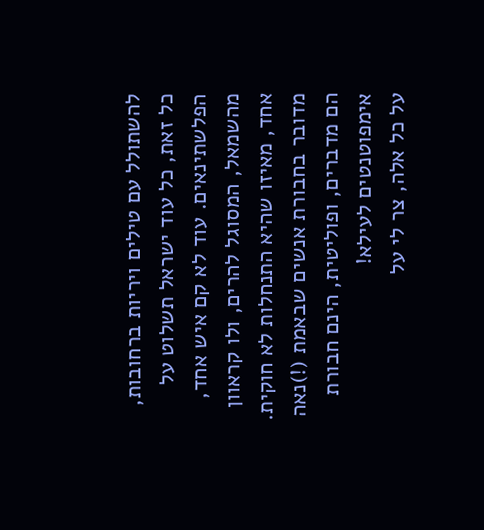להשתולל עם טילים ויריות ברחובות, כל זאת, כל עוד ישראל תשלוט על הפלשתינאים. עוד לא קם איש אחד, מהשמאל, המסוגל להרים, ולו קראוון אחד, מאיזו שהיא התנחלות לא חוקית.
מדובר בחבורת אנשים שבאמת (!)נאה הם מדברים, ופוליטית, הינם חבורת אימפוטנטים לעילא!
על כל אלה, צר לי על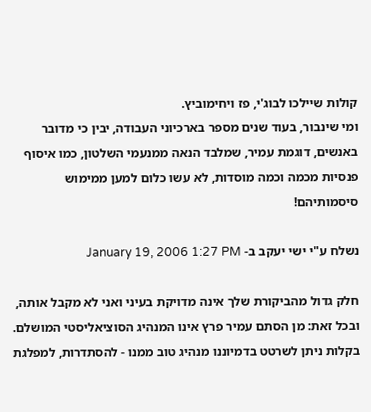קולות שיילכו לבוג'י, פז ויחימוביץ.
ומי שינבור, בעוד שנים מספר בארכיוני העבודה, יבין כי מדובר באנשים, דוגמת עמיר, שמלבד הנאה ממנעמי השלטון, כמו איסוף פנסיות מכמה וכמה מוסדות, לא עשו כלום למען ממימוש סיסמותיהם!

נשלח ע"י ישי יעקב ב- January 19, 2006 1:27 PM

חלק גדול מהביקורת שלך אינה מדויקת בעיני ואני לא מקבל אותה, ובכל זאת: מן הסתם עמיר פרץ אינו המנהיג הסוציאליסטי המושלם. בקלות ניתן לשרטט בדמיוננו מנהיג טוב ממנו - להסתדרות, למפלגת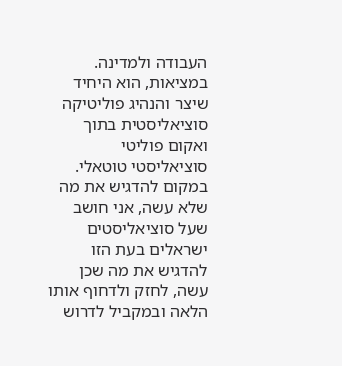העבודה ולמדינה. במציאות, הוא היחיד שיצר והנהיג פוליטיקה סוציאליסטית בתוך ואקום פוליטי סוציאליסטי טוטאלי. במקום להדגיש את מה שלא עשה, אני חושב שעל סוציאליסטים ישראלים בעת הזו להדגיש את מה שכן עשה, לחזק ולדחוף אותו הלאה ובמקביל לדרוש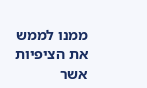ממנו לממש את הציפיות אשר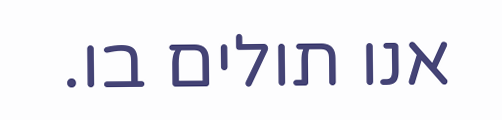אנו תולים בו.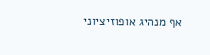אף מנהיג אופוזיציוני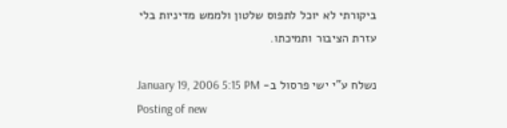ביקורתי לא יוכל לתפוס שלטון ולממש מדיניות בלי עזרת הציבור ותמיכתו.

נשלח ע"י ישי פרסול ב- January 19, 2006 5:15 PM
Posting of new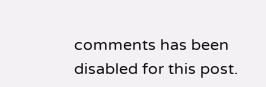comments has been disabled for this post.